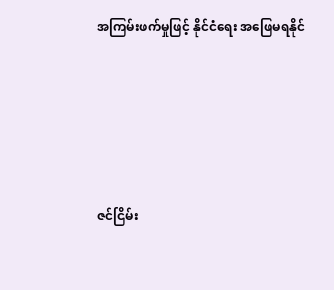အကြမ်းဖက်မှုဖြင့် နိုင်ငံရေး အဖြေမရနိုင်





ဇင်ငြိမ်း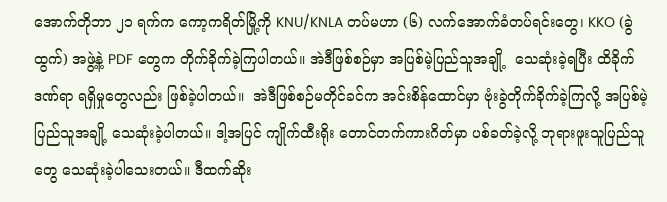အောက်တိုဘာ ၂၁ ရက်က ကော့ကရိတ်မြို့ကို KNU/KNLA တပ်မဟာ (၆) လက်အောက်ခံတပ်ရင်းတွေ၊ KKO (ခွဲထွက်) အဖွဲ့နဲ့ PDF တွေက တိုက်ခိုက်ခဲ့ကြပါတယ်။ အဲဒီဖြစ်စဉ်မှာ အပြစ်မဲ့ပြည်သူအချို့  သေဆုံးခဲ့ရပြီး ထိခိုက်ဒဏ်ရာ ရရှိမှုတွေလည်း ဖြစ်ခဲ့ပါတယ်။  အဲဒီဖြစ်စဉ်မတိုင်ခင်က အင်းစိန်ထောင်မှာ ဗုံးခွဲတိုက်ခိုက်ခဲ့ကြလို့ အပြစ်မဲ့ပြည်သူအချို့ သေဆုံးခဲ့ပါတယ်။ ဒါ့အပြင် ကျိုက်ထီးရိုး တောင်တက်ကားဂိတ်မှာ ပစ်ခတ်ခဲ့လို့ ဘုရားဖူးသူပြည်သူတွေ သေဆုံးခဲ့ပါသေးတယ်။ ဒီထက်ဆိုး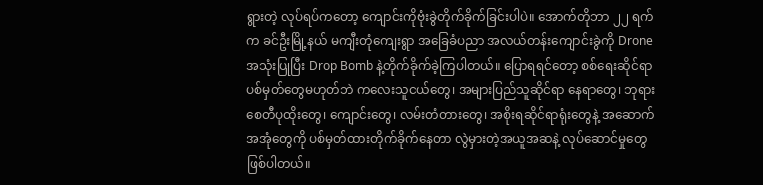ရွားတဲ့ လုပ်ရပ်ကတော့ ကျောင်းကိုဗုံးခွဲတိုက်ခိုက်ခြင်းပါပဲ။ အောက်တိုဘာ ၂၂ ရက်က ခင်ဦးမြို့နယ် မကျီးတုံကျေးရွာ အခြေခံပညာ အလယ်တန်းကျောင်းခွဲကို Drone အသုံးပြုပြီး Drop Bomb နဲ့တိုက်ခိုက်ခဲ့ကြပါတယ်။ ပြောရရင်တော့ စစ်ရေးဆိုင်ရာ ပစ်မှတ်တွေမဟုတ်ဘဲ ကလေးသူငယ်တွေ၊ အများပြည်သူဆိုင်ရာ နေရာတွေ၊ ဘုရား စေတီပုထိုးတွေ၊ ကျောင်းတွေ၊ လမ်းတံတားတွေ၊ အစိုးရဆိုင်ရာရုံးတွေနဲ့ အဆောက်အအုံတွေကို ပစ်မှတ်ထားတိုက်ခိုက်နေတာ လွဲမှားတဲ့အယူအဆနဲ့ လုပ်ဆောင်မှုတွေ ဖြစ်ပါတယ်။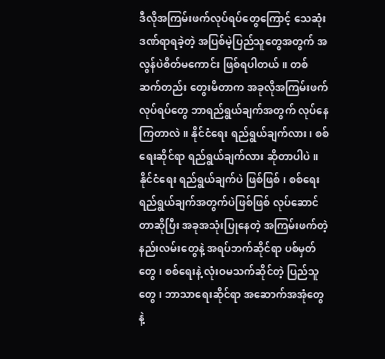ဒီလိုအကြမ်းဖက်လုပ်ရပ်တွေကြောင့် သေဆုံးဒဏ်ရာရခဲ့တဲ့ အပြစ်မဲ့ပြည်သူတွေအတွက် အလွန်ပဲစိတ်မကောင်း ဖြစ်ရပါတယ်။ တစ်ဆက်တည်း တွေးမိတာက အခုလိုအကြမ်းဖက်လုပ်ရပ်တွေ ဘာရည်ရွယ်ချက်အတွက် လုပ်နေကြတာလဲ။ နိုင်ငံရေး ရည်ရွယ်ချက်လား၊ စစ်ရေးဆိုင်ရာ ရည်ရွယ်ချက်လား ဆိုတာပါပဲ။ နိုင်ငံရေး ရည်ရွယ်ချက်ပဲ ဖြစ်ဖြစ်၊ စစ်ရေး ရည်ရွယ်ချက်အတွက်ပဲဖြစ်ဖြစ် လုပ်ဆောင်တာဆိုပြီး အခုအသုံးပြုနေတဲ့ အကြမ်းဖက်တဲ့နည်းလမ်းတွေနဲ့ အရပ်ဘက်ဆိုင်ရာ ပစ်မှတ်တွေ၊ စစ်ရေးနဲ့ လုံးဝမသက်ဆိုင်တဲ့ ပြည်သူတွေ၊ ဘာသာရေးဆိုင်ရာ အဆောက်အအုံတွေနဲ့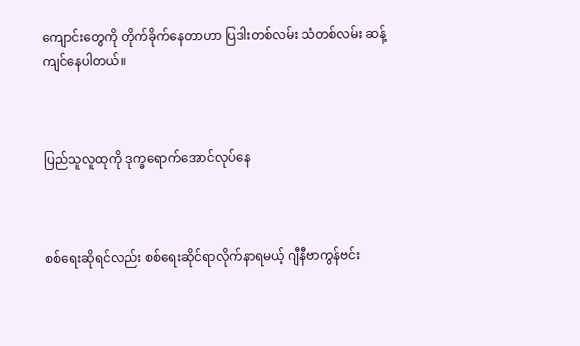ကျောင်းတွေကို တိုက်ခိုက်နေတာဟာ ပြဒါးတစ်လမ်း သံတစ်လမ်း ဆန့်ကျင်နေပါတယ်။



ပြည်သူလူထုကို ဒုက္ခရောက်အောင်လုပ်နေ



စစ်ရေးဆိုရင်လည်း စစ်ရေးဆိုင်ရာလိုက်နာရမယ့် ဂျီနီဗာကွန်ဗင်း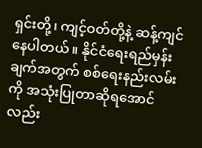ရှင်းတို့၊ ကျင့်ဝတ်တို့နဲ့ ဆန့်ကျင်နေပါတယ်။ နိုင်ငံရေးရည်မှန်းချက်အတွက် စစ်ရေးနည်းလမ်းကို အသုံးပြုတာဆိုရအောင်လည်း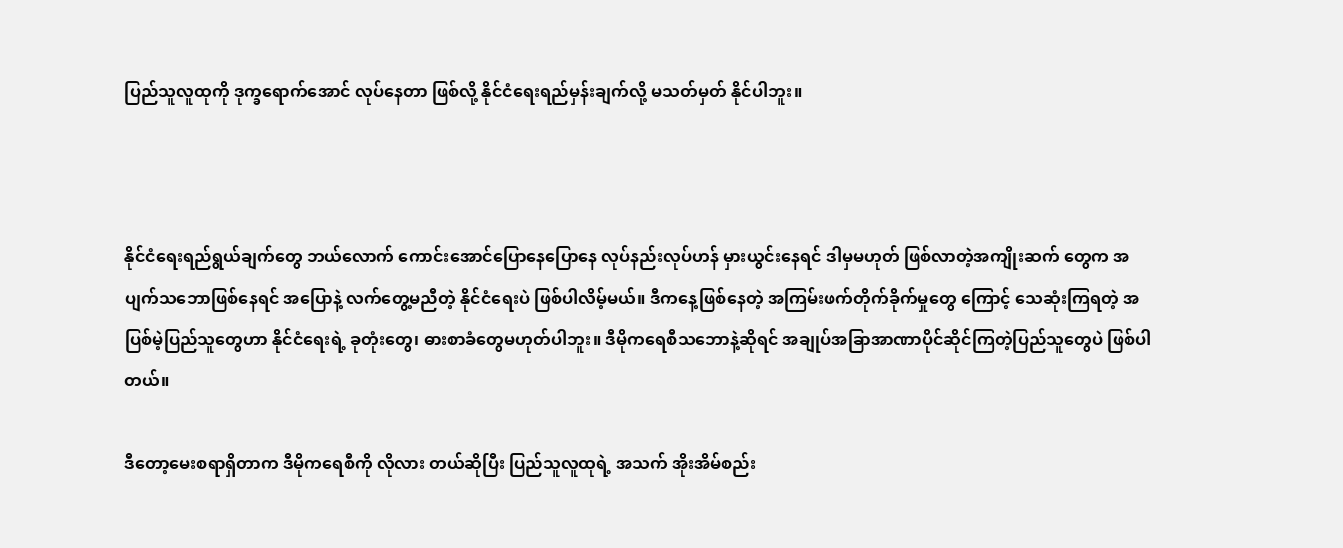ပြည်သူလူထုကို ဒုက္ခရောက်အောင် လုပ်နေတာ ဖြစ်လို့ နိုင်ငံရေးရည်မှန်းချက်လို့ မသတ်မှတ် နိုင်ပါဘူး။



နိုင်ငံရေးရည်ရွယ်ချက်တွေ ဘယ်လောက် ကောင်းအောင်ပြောနေပြောနေ လုပ်နည်းလုပ်ဟန် မှားယွင်းနေရင် ဒါမှမဟုတ် ဖြစ်လာတဲ့အကျိုးဆက် တွေက အပျက်သဘောဖြစ်နေရင် အပြောနဲ့ လက်တွေ့မညီတဲ့ နိုင်ငံရေးပဲ ဖြစ်ပါလိမ့်မယ်။ ဒီကနေ့ဖြစ်နေတဲ့ အကြမ်းဖက်တိုက်ခိုက်မှုတွေ ကြောင့် သေဆုံးကြရတဲ့ အပြစ်မဲ့ပြည်သူတွေဟာ နိုင်ငံရေးရဲ့ ခုတုံးတွေ၊ ဓားစာခံတွေမဟုတ်ပါဘူး။ ဒီမိုကရေစီသဘောနဲ့ဆိုရင် အချုပ်အခြာအာဏာပိုင်ဆိုင်ကြတဲ့ပြည်သူတွေပဲ ဖြစ်ပါတယ်။

ဒီတော့မေးစရာရှိတာက ဒီမိုကရေစီကို လိုလား တယ်ဆိုပြီး ပြည်သူလူထုရဲ့ အသက် အိုးအိမ်စည်း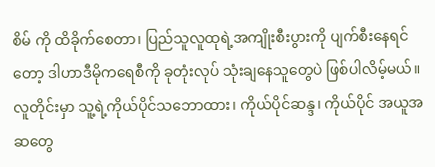စိမ် ကို ထိခိုက်စေတာ၊ ပြည်သူလူထုရဲ့အကျိုးစီးပွားကို ပျက်စီးနေရင်တော့ ဒါဟာဒီမိုကရေစီကို ခုတုံးလုပ် သုံးချနေသူတွေပဲ ဖြစ်ပါလိမ့်မယ်။ လူတိုင်းမှာ သူ့ရဲ့ကိုယ်ပိုင်သဘောထား၊ ကိုယ်ပိုင်ဆန္ဒ၊ ကိုယ်ပိုင် အယူအဆတွေ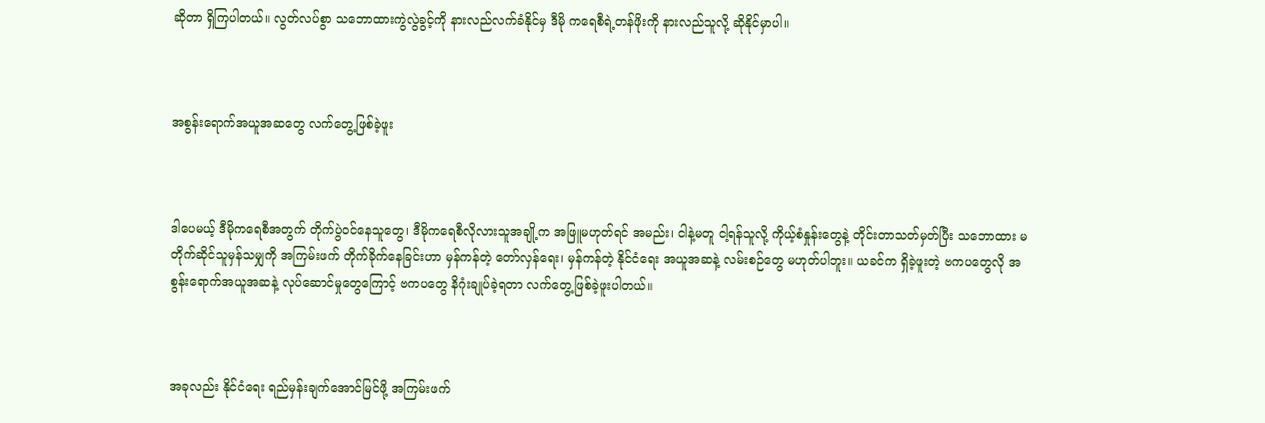ဆိုတာ ရှိကြပါတယ်။ လွတ်လပ်စွာ သဘောထားကွဲလွဲခွင့်ကို နားလည်လက်ခံနိုင်မှ ဒီမို ကရေစီရဲ့တန်ဖိုးကို နားလည်သူလို့ ဆိုနိုင်မှာပါ။



အစွန်းရောက်အယူအဆတွေ လက်တွေ့ဖြစ်ခဲ့ဖူး



ဒါပေမယ့် ဒီမိုကရေစီအတွက် တိုက်ပွဲဝင်နေသူတွေ၊ ဒီမိုကရေစီလိုလားသူအချို့က အဖြူမဟုတ်ရင် အမည်း၊ ငါနဲ့မတူ ငါ့ရန်သူလို့ ကိုယ့်စံနှုန်းတွေနဲ့ တိုင်းတာသတ်မှတ်ပြီး သဘောထား မတိုက်ဆိုင်သူမှန်သမျှကို အကြမ်းဖက် တိုက်ခိုက်နေခြင်းဟာ မှန်ကန်တဲ့ တော်လှန်ရေး၊ မှန်ကန်တဲ့ နိုင်ငံရေး အယူအဆနဲ့ လမ်းစဉ်တွေ မဟုတ်ပါဘူး။ ယခင်က ရှိခဲ့ဖူးတဲ့ ဗကပတွေလို အစွန်းရောက်အယူအဆနဲ့ လုပ်ဆောင်မှုတွေကြောင့် ဗကပတွေ နိဂုံးချုပ်ခဲ့ရတာ လက်တွေ့ဖြစ်ခဲ့ဖူးပါတယ်။



အခုလည်း နိုင်ငံရေး ရည်မှန်းချက်အောင်မြင်ဖို့ အကြမ်းဖက်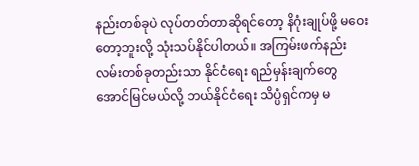နည်းတစ်ခုပဲ လုပ်တတ်တာဆိုရင်တော့ နိဂုံးချုပ်ဖို့ မဝေးတော့ဘူးလို့ သုံးသပ်နိုင်ပါတယ်။ အကြမ်းဖက်နည်းလမ်းတစ်ခုတည်းသာ နိုင်ငံရေး ရည်မှန်းချက်တွေ အောင်မြင်မယ်လို့ ဘယ်နိုင်ငံရေး သိပ္ပံရှင်ကမှ မ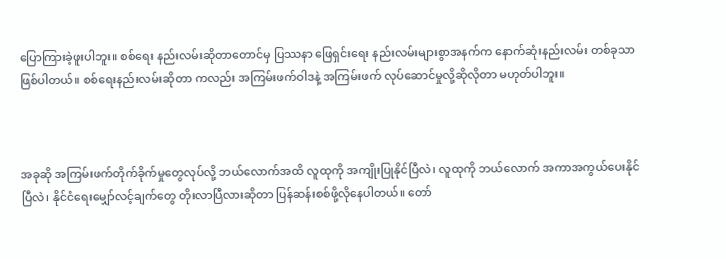ပြောကြားခဲ့ဖူးပါဘူး။ စစ်ရေး နည်းလမ်းဆိုတာတောင်မှ ပြဿနာ ဖြေရှင်းရေး နည်းလမ်းများစွာအနက်က နောက်ဆုံးနည်းလမ်း တစ်ခုသာ ဖြစ်ပါတယ်။ စစ်ရေးနည်းလမ်းဆိုတာ ကလည်း အကြမ်းဖက်ဝါဒနဲ့ အကြမ်းဖက် လုပ်ဆောင်မှုလို့ဆိုလိုတာ မဟုတ်ပါဘူး။



အခုဆို အကြမ်းဖက်တိုက်ခိုက်မှုတွေလုပ်လို့ ဘယ်လောက်အထိ လူထုကို အကျိုးပြုနိုင်ပြီလဲ၊ လူထုကို ဘယ်လောက် အကာအကွယ်ပေးနိုင်ပြီလဲ၊ နိုင်ငံရေးမျှော်လင့်ချက်တွေ တိုးလာပြီလားဆိုတာ ပြန်ဆန်းစစ်ဖို့လိုနေပါတယ်။ တော်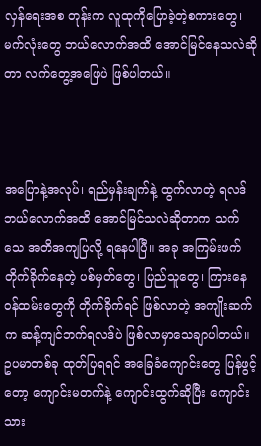လှန်ရေးအစ တုန်းက လူထုကိုပြောခဲ့တဲ့စကားတွေ၊ မက်လုံးတွေ ဘယ်လောက်အထိ အောင်မြင်နေသလဲဆိုတာ လက်တွေ့အဖြေပဲ ဖြစ်ပါတယ်။



အပြောနဲ့အလုပ်၊ ရည်မှန်းချက်နဲ့ ထွက်လာတဲ့ ရလဒ်ဘယ်လောက်အထိ အောင်မြင်သလဲဆိုတာက သက်သေ အတိအကျပြလို့ ရနေပါပြီ။ အခု အကြမ်းဖက်တိုက်ခိုက်နေတဲ့ ပစ်မှတ်တွေ၊ ပြည်သူတွေ၊ ကြားနေဝန်ထမ်းတွေကို တိုက်ခိုက်ရင် ဖြစ်လာတဲ့ အကျိုးဆက်က ဆန့်ကျင်ဘက်ရလဒ်ပဲ ဖြစ်လာမှာသေချာပါတယ်။ ဥပမာတစ်ခု ထုတ်ပြရရင် အခြေခံကျောင်းတွေ ပြန်ဖွင့်တော့ ကျောင်းမတက်နဲ့ ကျောင်းထွက်ဆိုပြီး ကျောင်းသား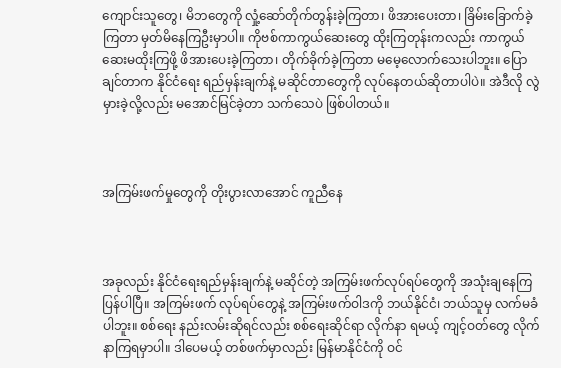ကျောင်းသူတွေ၊ မိဘတွေကို လှုံ့ဆော်တိုက်တွန်းခဲ့ကြတာ၊ ဖိအားပေးတာ၊ ခြိမ်းခြောက်ခဲ့ကြတာ မှတ်မိနေကြဦးမှာပါ။ ကိုဗစ်ကာကွယ်ဆေးတွေ ထိုးကြတုန်းကလည်း ကာကွယ်ဆေးမထိုးကြဖို့ ဖိအားပေးခဲ့ကြတာ၊ တိုက်ခိုက်ခဲ့ကြတာ မမေ့လောက်သေးပါဘူး။ ပြောချင်တာက နိုင်ငံရေး ရည်မှန်းချက်နဲ့ မဆိုင်တာတွေကို လုပ်နေတယ်ဆိုတာပါပဲ။ အဲဒီလို လွဲမှားခဲ့လို့လည်း မအောင်မြင်ခဲ့တာ သက်သေပဲ ဖြစ်ပါတယ်။



အကြမ်းဖက်မှုတွေကို တိုးပွားလာအောင် ကူညီနေ



အခုလည်း နိုင်ငံရေးရည်မှန်းချက်နဲ့ မဆိုင်တဲ့ အကြမ်းဖက်လုပ်ရပ်တွေကို အသုံးချနေကြပြန်ပါပြီ။ အကြမ်းဖက် လုပ်ရပ်တွေနဲ့ အကြမ်းဖက်ဝါဒကို ဘယ်နိုင်ငံ၊ ဘယ်သူမှ လက်မခံပါဘူး။ စစ်ရေး နည်းလမ်းဆိုရင်လည်း စစ်ရေးဆိုင်ရာ လိုက်နာ ရမယ့် ကျင့်ဝတ်တွေ လိုက်နာကြရမှာပါ။ ဒါပေမယ့် တစ်ဖက်မှာလည်း မြန်မာနိုင်ငံကို ဝင်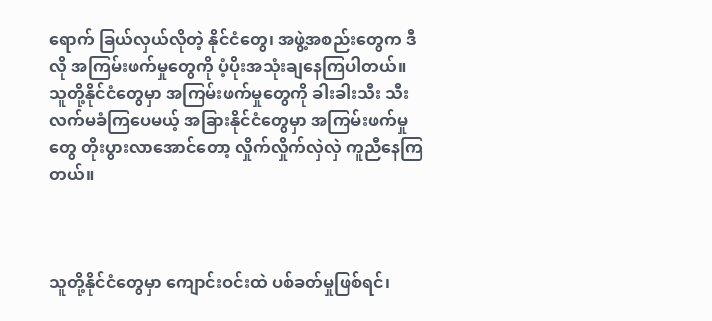ရောက် ခြယ်လှယ်လိုတဲ့ နိုင်ငံတွေ၊ အဖွဲ့အစည်းတွေက ဒီလို အကြမ်းဖက်မှုတွေကို ပံ့ပိုးအသုံးချနေကြပါတယ်။ သူတို့နိုင်ငံတွေမှာ အကြမ်းဖက်မှုတွေကို ခါးခါးသီး သီးလက်မခံကြပေမယ့် အခြားနိုင်ငံတွေမှာ အကြမ်းဖက်မှုတွေ တိုးပွားလာအောင်တော့ လှိုက်လှိုက်လှဲလှဲ ကူညီနေကြတယ်။



သူတို့နိုင်ငံတွေမှာ ကျောင်းဝင်းထဲ ပစ်ခတ်မှုဖြစ်ရင်၊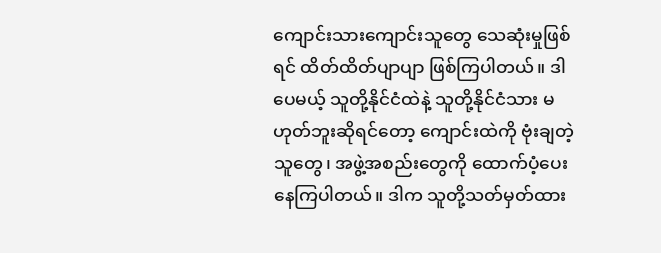ကျောင်းသားကျောင်းသူတွေ သေဆုံးမှုဖြစ်ရင် ထိတ်ထိတ်ပျာပျာ ဖြစ်ကြပါတယ်။ ဒါပေမယ့် သူတို့နိုင်ငံထဲနဲ့ သူတို့နိုင်ငံသား မဟုတ်ဘူးဆိုရင်တော့ ကျောင်းထဲကို ဗုံးချတဲ့သူတွေ၊ အဖွဲ့အစည်းတွေကို ထောက်ပံ့ပေးနေကြပါတယ်။ ဒါက သူတို့သတ်မှတ်ထား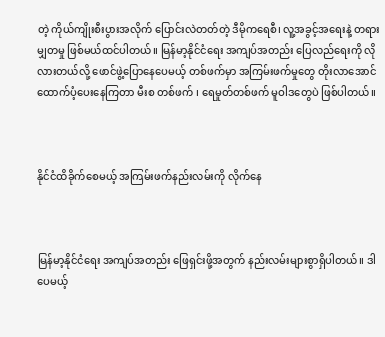တဲ့ ကိုယ်ကျိုးစီးပွားအလိုက် ပြောင်းလဲတတ်တဲ့ ဒီမိုကရေစီ၊ လူ့အခွင့်အရေးနဲ့ တရားမျှတမှု ဖြစ်မယ်ထင်ပါတယ်။ မြန်မာ့နိုင်ငံရေး အကျပ်အတည်း ပြေလည်ရေးကို လိုလားတယ်လို့ ဖောင်ဖွဲ့ပြောနေပေမယ့် တစ်ဖက်မှာ အကြမ်းဖက်မှုတွေ တိုးလာအောင် ထောက်ပံ့ပေးနေကြတာ မီးစ တစ်ဖက် ၊ ရေမှုတ်တစ်ဖက် မူဝါဒတွေပဲ ဖြစ်ပါတယ်။



နိုင်ငံထိခိုက်စေမယ့် အကြမ်းဖက်နည်းလမ်းကို လိုက်နေ



မြန်မာ့နိုင်ငံရေး အကျပ်အတည်း ဖြေရှင်းဖို့အတွက် နည်းလမ်းများစွာရှိပါတယ်။ ဒါပေမယ့်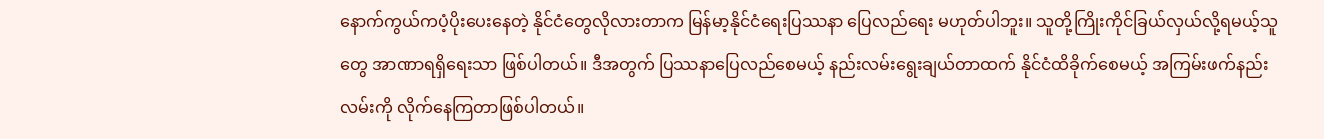နောက်ကွယ်ကပံ့ပိုးပေးနေတဲ့ နိုင်ငံတွေလိုလားတာက မြန်မာ့နိုင်ငံရေးပြဿနာ ပြေလည်ရေး မဟုတ်ပါဘူး။ သူတို့ကြိုးကိုင်ခြယ်လှယ်လို့ရမယ့်သူတွေ အာဏာရရှိရေးသာ ဖြစ်ပါတယ်။ ဒီအတွက် ပြဿနာပြေလည်စေမယ့် နည်းလမ်းရွေးချယ်တာထက် နိုင်ငံထိခိုက်စေမယ့် အကြမ်းဖက်နည်းလမ်းကို လိုက်နေကြတာဖြစ်ပါတယ်။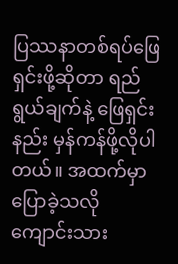ပြဿနာတစ်ရပ်ဖြေရှင်းဖို့ဆိုတာ ရည်ရွယ်ချက်နဲ့ ဖြေရှင်းနည်း မှန်ကန်ဖို့လိုပါတယ်။ အထက်မှာ ပြောခဲ့သလို ကျောင်းသား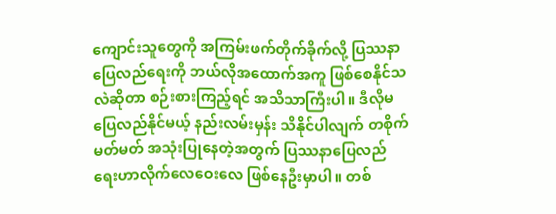ကျောင်းသူတွေကို အကြမ်းဖက်တိုက်ခိုက်လို့ ပြဿနာပြေလည်ရေးကို ဘယ်လိုအထောက်အကူ ဖြစ်စေနိုင်သလဲဆိုတာ စဉ်းစားကြည့်ရင် အသိသာကြီးပါ။ ဒီလိုမပြေလည်နိုင်မယ့် နည်းလမ်းမှန်း သိနိုင်ပါလျက် တစိုက်မတ်မတ် အသုံးပြုနေတဲ့အတွက် ပြဿနာပြေလည် ရေးဟာလိုက်လေဝေးလေ ဖြစ်နေဦးမှာပါ။ တစ်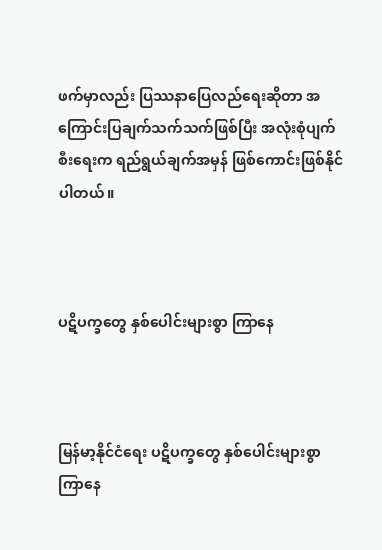ဖက်မှာလည်း ပြဿနာပြေလည်ရေးဆိုတာ အကြောင်းပြချက်သက်သက်ဖြစ်ပြီး အလုံးစုံပျက်စီးရေးက ရည်ရွယ်ချက်အမှန် ဖြစ်ကောင်းဖြစ်နိုင်ပါတယ်။



ပဋိပက္ခတွေ နှစ်ပေါင်းများစွာ ကြာနေ



မြန်မာ့နိုင်ငံရေး ပဋိပက္ခတွေ နှစ်ပေါင်းများစွာ ကြာနေ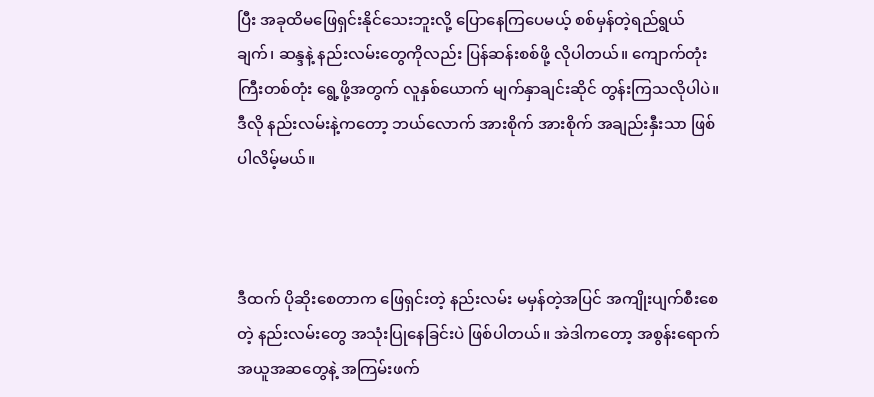ပြီး အခုထိမဖြေရှင်းနိုင်သေးဘူးလို့ ပြောနေကြပေမယ့် စစ်မှန်တဲ့ရည်ရွယ်ချက်၊ ဆန္ဒနဲ့ နည်းလမ်းတွေကိုလည်း ပြန်ဆန်းစစ်ဖို့ လိုပါတယ်။ ကျောက်တုံးကြီးတစ်တုံး ရွေ့ဖို့အတွက် လူနှစ်ယောက် မျက်နှာချင်းဆိုင် တွန်းကြသလိုပါပဲ။ ဒီလို နည်းလမ်းနဲ့ကတော့ ဘယ်လောက် အားစိုက် အားစိုက် အချည်းနှီးသာ ဖြစ်ပါလိမ့်မယ်။



ဒီထက် ပိုဆိုးစေတာက ဖြေရှင်းတဲ့ နည်းလမ်း မမှန်တဲ့အပြင် အကျိုးပျက်စီးစေတဲ့ နည်းလမ်းတွေ အသုံးပြုနေခြင်းပဲ ဖြစ်ပါတယ်။ အဲဒါကတော့ အစွန်းရောက် အယူအဆတွေနဲ့ အကြမ်းဖက်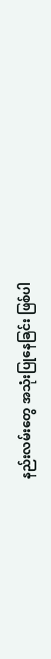နည်းလမ်းတွေ အသုံးပြုနေခြင်း ဖြစ်ပါ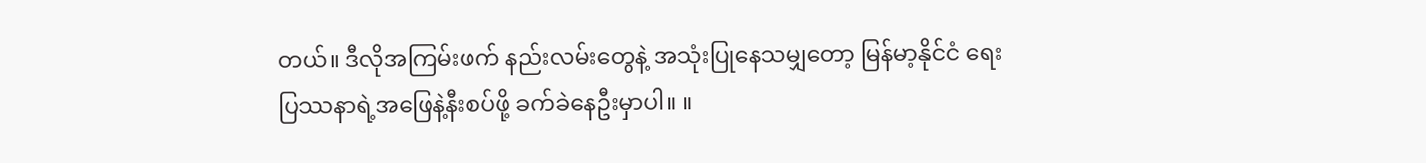တယ်။ ဒီလိုအကြမ်းဖက် နည်းလမ်းတွေနဲ့ အသုံးပြုနေသမျှတော့ မြန်မာ့နိုင်ငံ ရေးပြဿနာရဲ့အဖြေနဲ့နီးစပ်ဖို့ ခက်ခဲနေဦးမှာပါ။ ။